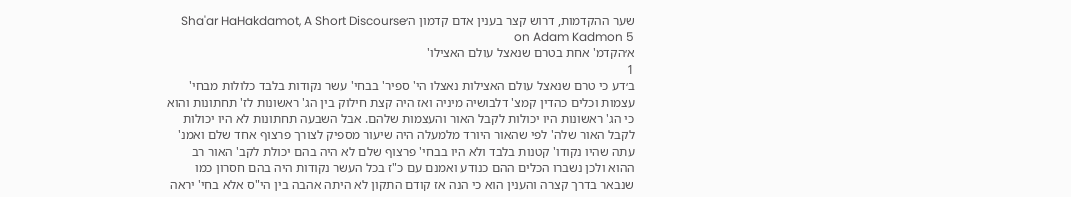שער ההקדמות, דרוש קצר בענין אדם קדמון ה׳Sha'ar HaHakdamot, A Short Discourse on Adam Kadmon 5
א׳הקדמ' אחת בטרם שנאצל עולם האצילו'
1
ב׳דע כי טרם שנאצל עולם האצילות נאצלו הי' ספיר' בבחי' עשר נקודות בלבד כלולות מבחי' עצמות וכלים כהדין קמצ' דלבושיה מיניה ואז היה קצת חילוק בין הג' ראשונות לז' תחתונות והוא כי הג' ראשונות היו יכולות לקבל האור והעצמות שלהם. אבל השבעה תחתונות לא היו יכולות לקבל האור שלה' לפי שהאור היורד מלמעלה היה שיעור מספיק לצורך פרצוף אחד שלם ואמנ' עתה שהיו נקודו' קטנות בלבד ולא היו בבחי' פרצוף שלם לא היה בהם יכולת לקב' האור רב ההוא ולכן נשברו הכלים ההם כנודע ואמנם עם כ"ז בכל העשר נקודות היה בהם חסרון כמו שנבאר בדרך קצרה והענין הוא כי הנה אז קודם התקון לא היתה אהבה בין הי"ס אלא בחי' יראה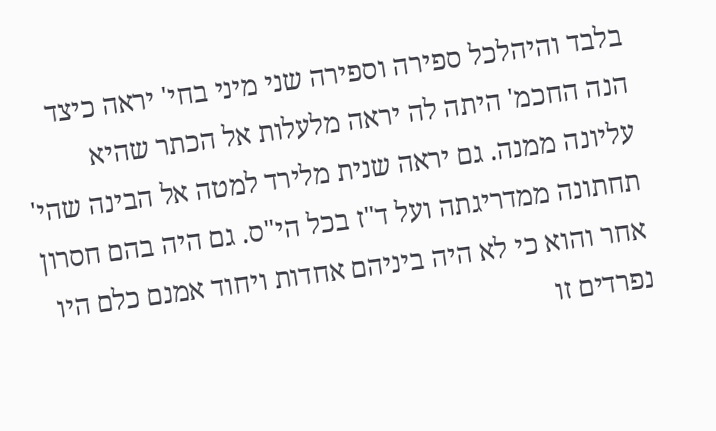בלבד והיהלכל ספירה וספירה שני מיני בחי' יראה כיצד הנה החכמ' היתה לה יראה מלעלות אל הכתר שהיא עליונה ממנה. גם יראה שנית מלירד למטה אל הבינה שהי' תחתונה ממדריגתה ועל ד"ז בכל הי"ס. גם היה בהם חסרון אחר והוא כי לא היה ביניהם אחדות ויחוד אמנם כלם היו נפרדים זו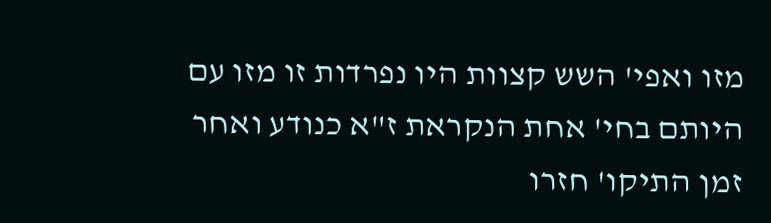מזו ואפי' השש קצוות היו נפרדות זו מזו עם היותם בחי' אחת הנקראת ז"א כנודע ואחר זמן התיקו' חזרו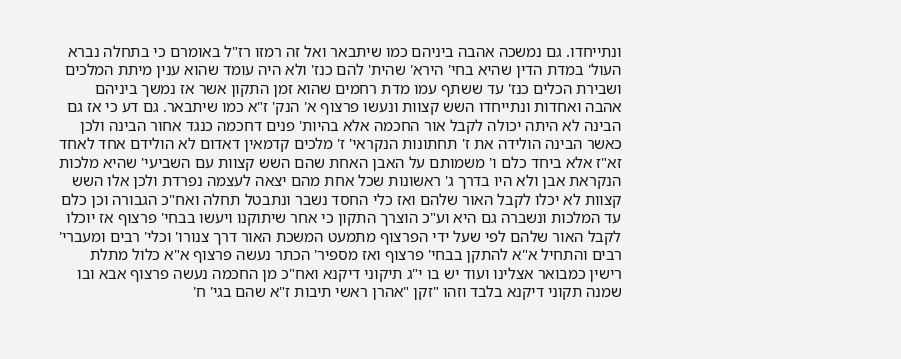ונתייחדו. גם נמשכה אהבה ביניהם כמו שיתבאר ואל זה רמזו רז"ל באומרם כי בתחלה נברא העול' במדת הדין שהיא בחי' הירא' שהית' להם כנז' ולא היה עומד שהוא ענין מיתת המלכים ושבירת הכלים כנז' עד ששתף עמו מדת רחמים שהוא זמן התקון אשר אז נמשך ביניהם אהבה ואחדות ונתייחדו השש קצוות ונעשו פרצוף א' הנק' ז"א כמו שיתבאר. גם דע כי אז גם הבינה לא היתה יכולה לקבל אור החכמה אלא בהיות' פנים דחכמה כנגד אחור הבינה ולכן כאשר הבינה הולידה את ז' תחתונות הנקראי' ז' מלכים קדמאין דאדום לא הולידם אחד לאחד זא"ז אלא ביחד כלם ו' משמותם על האבן האחת שהם השש קצוות עם השביעי' שהיא מלכות הנקראת אבן ולא היו בדרך ג' ראשונות שכל אחת מהם יצאה לעצמה נפרדת ולכן אלו השש קצוות לא יכלו לקבל האור שלהם ואז כלי החסד נשבר ונתבטל תחלה ואח"כ הגבורה וכן כלם עד המלכות ונשברה גם היא וע"כ הוצרך התקון כי אחר שיתוקנו ויעשו בבחי' פרצוף אז יוכלו לקבל האור שלהם לפי שעל ידי הפרצוף מתמעט המשכת האור דרך צנורו' וכלי' רבים ומעברי' רבים והתחיל א"א להתקן בבחי' פרצוף ואז מספיר' הכתר נעשה פרצוף א"א כלול מתלת רישין כמבואר אצלינו ועוד יש בו י"ג תיקוני דיקנא ואח"כ מן החכמה נעשה פרצוף אבא ובו שמנה תקוני דיקנא בלבד וזהו "זקן "אהרן ראשי תיבות ז"א שהם בגי' ח'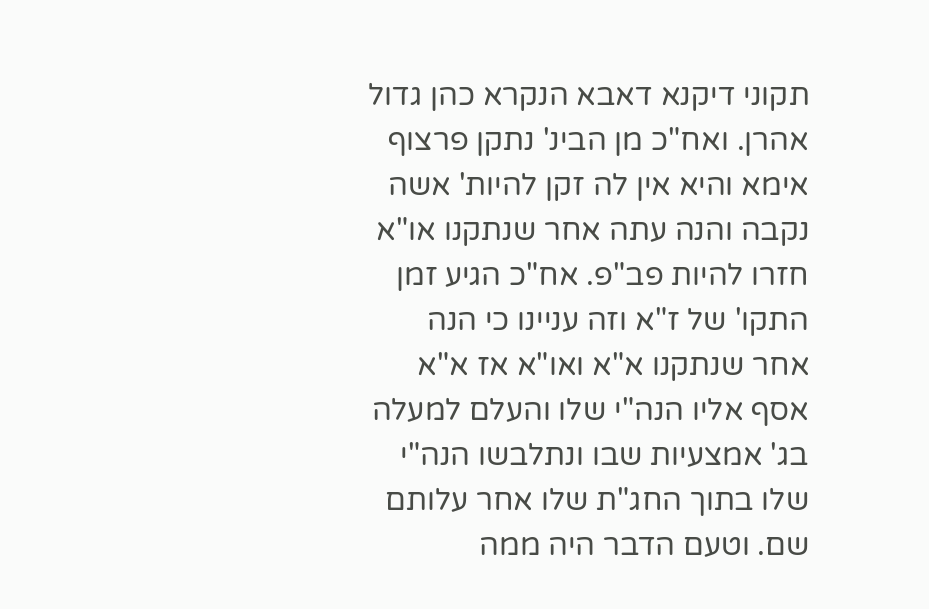תקוני דיקנא דאבא הנקרא כהן גדול אהרן. ואח"כ מן הבינ' נתקן פרצוף אימא והיא אין לה זקן להיות' אשה נקבה והנה עתה אחר שנתקנו או"א חזרו להיות פב"פ. אח"כ הגיע זמן התקו' של ז"א וזה עניינו כי הנה אחר שנתקנו א"א ואו"א אז א"א אסף אליו הנה"י שלו והעלם למעלה בג' אמצעיות שבו ונתלבשו הנה"י שלו בתוך החג"ת שלו אחר עלותם שם. וטעם הדבר היה ממה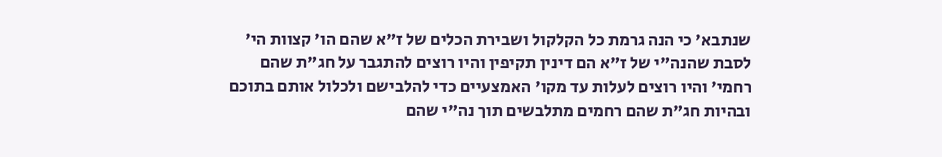שנתבא' כי הנה גרמת כל הקלקול ושבירת הכלים של ז"א שהם הו' קצוות הי' לסבת שהנה"י של ז"א הם דינין תקיפין והיו רוצים להתגבר על חג"ת שהם רחמי' והיו רוצים לעלות עד מקו' האמצעיים כדי להלבישם ולכלול אותם בתוכם ובהיות חג"ת שהם רחמים מתלבשים תוך נה"י שהם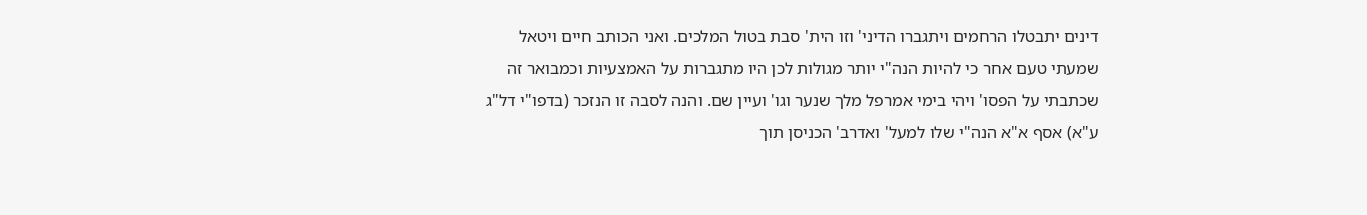דינים יתבטלו הרחמים ויתגברו הדיני' וזו הית' סבת בטול המלכים. ואני הכותב חיים ויטאל שמעתי טעם אחר כי להיות הנה"י יותר מגולות לכן היו מתגברות על האמצעיות וכמבואר זה שכתבתי על הפסו' ויהי בימי אמרפל מלך שנער וגו' ועיין שם. והנה לסבה זו הנזכר (בדפו"י דל"ג ע"א) אסף א"א הנה"י שלו למעל' ואדרב' הכניסן תוך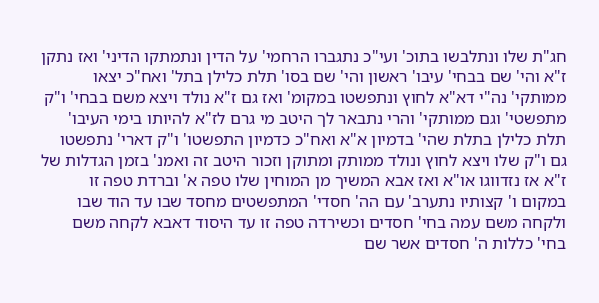חג"ת שלו ונתלבשו בתוכ' ועי"כ נתגברו הרחמי' על הדין ונתמתקו הדיני' ואז נתקן ז"א והי' שם בבחי' עיבו' ראשון והי' שם בסו' תלת כלילן בתל' ואח"כ יצאו ממותקי' נה"י דא"א לחוץ ונתפשטו במקומ' ואז גם ז"א נולד ויצא משם בבחי' ו"ק מתפשטי' וגם ממותקי' והרי נתבאר לך היטב מי גרם לז"א להיותו בימי העיבו' תלת כלילן בתלת שהי' בדמיון א"א ואח"כ כדמיון התפשטו' ו"ק דארי' נתפשטו גם ו"ק שלו ויצא לחוץ ונולד ממותק ומתוקן וזכור היטב זה ואמנ' בזמן הגדלות של ז"א אז נזדווגו או"א ואז אבא המשיך מן המוחין שלו טפה א' וברדת טפה זו במקום ו' קצותיו נתערב' עם הה' חסדי' המתפשטים מחסד שבו עד הוד שבו ולקחה משם עמה בחי' חסדים וכשירדה טפה זו עד היסוד דאבא לקחה משם בחי' כללות ה' חסדים אשר שם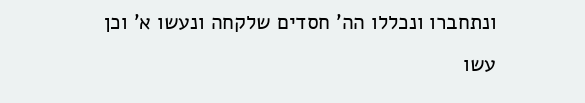ונתחברו ונכללו הה' חסדים שלקחה ונעשו א' וכן עשו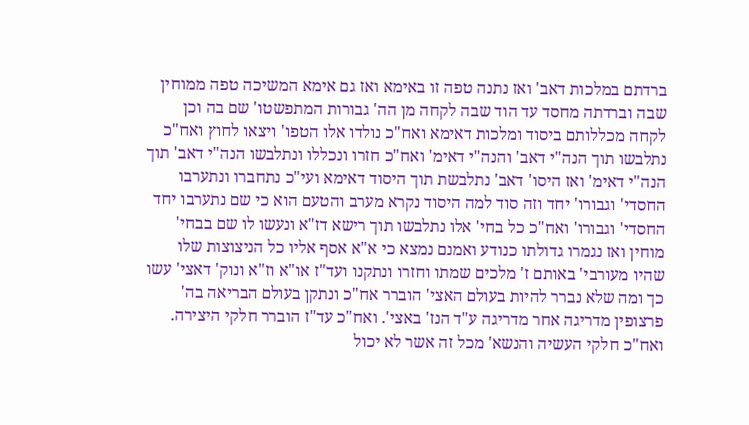ברדתם במלכות דאב' ואז נתנה טפה זו באימא ואז גם אימא המשיכה טפה ממוחין שבה וברדתה מחסד עד הוד שבה לקחה מן הה' גבורות המתפשטו' שם בה וכן לקחה מכללותם ביסוד ומלכות דאימא ואח"כ נולדו אלו הטפו' ויצאו לחוץ ואח"כ נתלבשו תוך הנה"י דאב' והנה"י דאימ' ואח"כ חזרו ונכללו ונתלבשו הנה"י דאב' תוך הנה"י דאימ' ואז היסו' דאב' נתלבשת תוך היסוד דאימא ועי"כ נתחברו ונתערבו החסדי' וגבורו' יחד וזה סוד למה היסוד נקרא מערב והטעם הוא כי שם נתערבו יחד החסדי' וגבורו' ואח"כ כל בחי' אלו נתלבשו תוך רישא דז"א ונעשו לו שם בבחי' מוחין ואז נגמרו גדולתו כנודע ואמנם נמצא כי א"א אסף אליו כל הניצוצות שלו שהיו מעורבי' באותם ז' מלכים שמתו וחזרו ונתקנו ועד"ז או"א וז"א ונוק' דאצי' עשו כך ומה שלא נברר להיות בעולם האצי' הוברר אח"כ ונתקן בעולם הבריאה בה' פרצופין מדריגה אחר מדריגה ע"ד הנז' באצי'. ואח"כ עד"ז הוברר חלקי היצירה. ואח"כ חלקי העשיה והנשא' מכל זה אשר לא יכול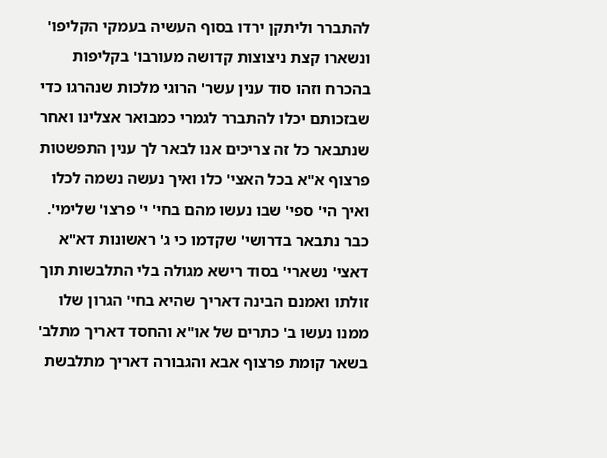להתברר וליתקן ירדו בסוף העשיה בעמקי הקליפו' ונשארו קצת ניצוצות קדושה מעורבו' בקליפות בהכרח וזהו סוד ענין עשר' הרוגי מלכות שנהרגו כדי שבזכותם יכלו להתברר לגמרי כמבואר אצלינו ואחר שנתבאר כל זה צריכים אנו לבאר לך ענין התפשטות פרצוף א"א בכל האצי' כלו ואיך נעשה נשמה לכלו ואיך הי' ספי' שבו נעשו מהם בחי' י' פרצו' שלימי'. כבר נתבאר בדרושי' שקדמו כי ג' ראשונות דא"א דאצי' נשארי' בסוד רישא מגולה בלי התלבשות תוך זולתו ואמנם הבינה דאריך שהיא בחי' הגרון שלו ממנו נעשו ב' כתרים של או"א והחסד דאריך מתלב' בשאר קומת פרצוף אבא והגבורה דאריך מתלבשת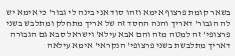בשאר קומת פרצוף אימא וזהו סוד אני בינה לי גבור' כי אימא יש לה הגבור' דאריך והנה החסד זה של אריך מתחלק ומתלבש בשני פרצופי' זה למטה מזה והם אבא עילא' וישראל סבא גם הגבורה דאריך מתלבשת בשני פרצופי' הנקראי' אימא עילאה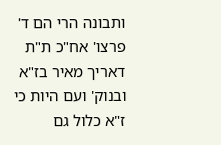ותבונה הרי הם ד' פרצו' אח"כ ת"ת דאריך מאיר בז"א ובנוק' ועם היות כי ז"א כלול גם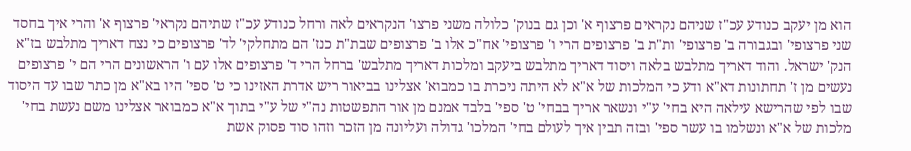הוא מן יעקב כנודע עכ"ז שניהם נקראים פרצוף א' וכן גם בנוק' כלולה משני פרצו' הנקראים לאה ורחל כנודע עכ"ז שתיהם נקראי' פרצוף א' והרי איך בחסד שני פרצופי' ובגבורה ב' פרצופי' ות"ת ב' פרצופים הרי ו' פרצופי' אח"כ אלו ב' פרצופים שבת"ת כנז' הם מתחלקי' לד' פרצופים כי נצח דאריך מתלבש בז"א הנק' ישראל. והוד דאריך מתלבש בלאה ויסוד דאריך מתלבש ביעקב ומלכות דאריך מתלבש' ברחל הרי ד' פרצופים אלו עם ו' הראשונים הרי הם י' פרצופים נעשים מן ז' תחתונות דא"א ודע כי המלכות של א"א לא היתה ניכרת בו כמבוא' אצלינו בביאור ריש אדרת האזינו כי ט' ספי' היו בא"א מן כתר שבו עד היסוד שבו לפי שהרישא עילאה היא בחי' ע"י ונשאר אריך בבחי' ט' ספי' בלבד אמנם מן אור התפשטות נה"י של ע"י בתוך א"א כמבואר אצלינו משם נעשת בחי' מלכות של א"א ונשלמו בו עשר ספי' ובזה תבין איך לעולם בחי' המלכו' גדולה ועליונה מן הזכר וזהו סוד פסוק אשת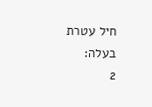חיל עטרת בעלה:
2